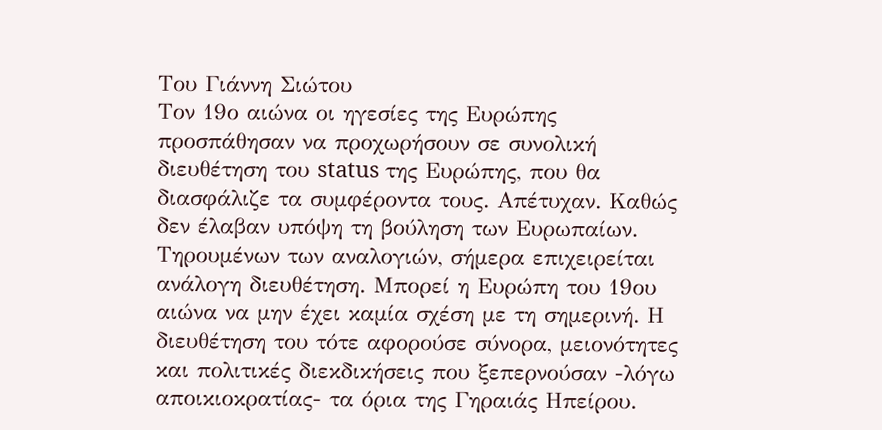Του Γιάννη Σιώτου
Τον 19ο αιώνα οι ηγεσίες της Ευρώπης προσπάθησαν να προχωρήσουν σε συνολική διευθέτηση του status της Ευρώπης, που θα διασφάλιζε τα συμφέροντα τους. Απέτυχαν. Καθώς δεν έλαβαν υπόψη τη βούληση των Ευρωπαίων.
Τηρουμένων των αναλογιών, σήμερα επιχειρείται ανάλογη διευθέτηση. Μπορεί η Ευρώπη του 19ου αιώνα να μην έχει καμία σχέση με τη σημερινή. Η διευθέτηση του τότε αφορούσε σύνορα, μειονότητες και πολιτικές διεκδικήσεις που ξεπερνούσαν -λόγω αποικιοκρατίας- τα όρια της Γηραιάς Ηπείρου.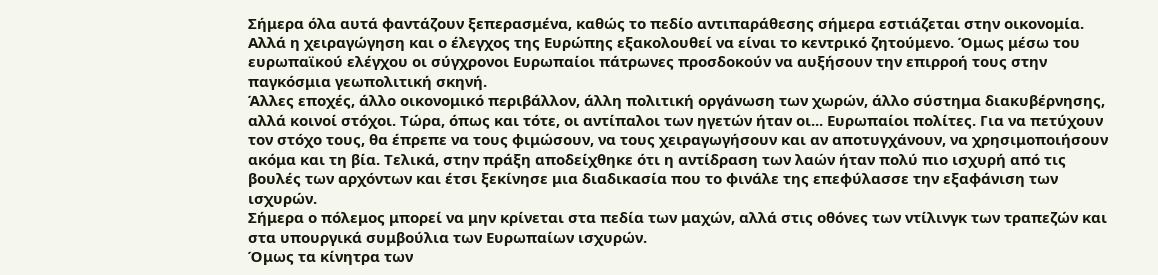Σήμερα όλα αυτά φαντάζουν ξεπερασμένα, καθώς το πεδίο αντιπαράθεσης σήμερα εστιάζεται στην οικονομία. Αλλά η χειραγώγηση και ο έλεγχος της Ευρώπης εξακολουθεί να είναι το κεντρικό ζητούμενο. Όμως μέσω του ευρωπαϊκού ελέγχου οι σύγχρονοι Ευρωπαίοι πάτρωνες προσδοκούν να αυξήσουν την επιρροή τους στην παγκόσμια γεωπολιτική σκηνή.
Άλλες εποχές, άλλο οικονομικό περιβάλλον, άλλη πολιτική οργάνωση των χωρών, άλλο σύστημα διακυβέρνησης, αλλά κοινοί στόχοι. Τώρα, όπως και τότε, οι αντίπαλοι των ηγετών ήταν οι... Ευρωπαίοι πολίτες. Για να πετύχουν τον στόχο τους, θα έπρεπε να τους φιμώσουν, να τους χειραγωγήσουν και αν αποτυγχάνουν, να χρησιμοποιήσουν ακόμα και τη βία. Τελικά, στην πράξη αποδείχθηκε ότι η αντίδραση των λαών ήταν πολύ πιο ισχυρή από τις βουλές των αρχόντων και έτσι ξεκίνησε μια διαδικασία που το φινάλε της επεφύλασσε την εξαφάνιση των ισχυρών.
Σήμερα ο πόλεμος μπορεί να μην κρίνεται στα πεδία των μαχών, αλλά στις οθόνες των ντίλινγκ των τραπεζών και στα υπουργικά συμβούλια των Ευρωπαίων ισχυρών.
Όμως τα κίνητρα των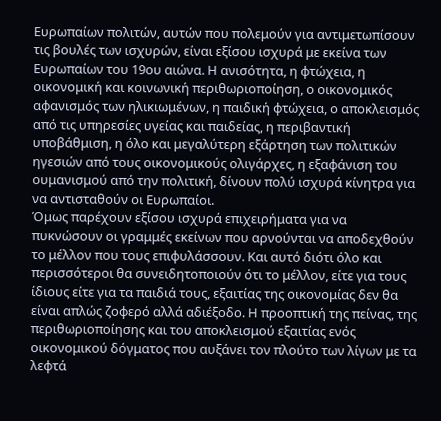Ευρωπαίων πολιτών, αυτών που πολεμούν για αντιμετωπίσουν τις βουλές των ισχυρών, είναι εξίσου ισχυρά με εκείνα των Ευρωπαίων του 19ου αιώνα. Η ανισότητα, η φτώχεια, η οικονομική και κοινωνική περιθωριοποίηση, ο οικονομικός αφανισμός των ηλικιωμένων, η παιδική φτώχεια, ο αποκλεισμός από τις υπηρεσίες υγείας και παιδείας, η περιβαντική υποβάθμιση, η όλο και μεγαλύτερη εξάρτηση των πολιτικών ηγεσιών από τους οικονομικούς ολιγάρχες, η εξαφάνιση του ουμανισμού από την πολιτική, δίνουν πολύ ισχυρά κίνητρα για να αντισταθούν οι Ευρωπαίοι.
Όμως παρέχουν εξίσου ισχυρά επιχειρήματα για να πυκνώσουν οι γραμμές εκείνων που αρνούνται να αποδεχθούν το μέλλον που τους επιφυλάσσουν. Και αυτό διότι όλο και περισσότεροι θα συνειδητοποιούν ότι το μέλλον, είτε για τους ίδιους είτε για τα παιδιά τους, εξαιτίας της οικονομίας δεν θα είναι απλώς ζοφερό αλλά αδιέξοδο. Η προοπτική της πείνας, της περιθωριοποίησης και του αποκλεισμού εξαιτίας ενός οικονομικού δόγματος που αυξάνει τον πλούτο των λίγων με τα λεφτά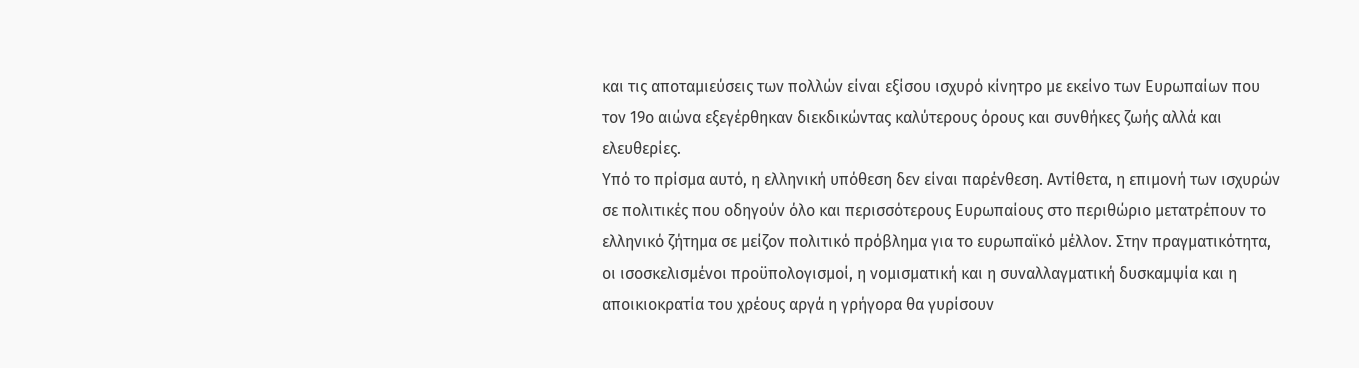και τις αποταμιεύσεις των πολλών είναι εξίσου ισχυρό κίνητρο με εκείνο των Ευρωπαίων που τον 19ο αιώνα εξεγέρθηκαν διεκδικώντας καλύτερους όρους και συνθήκες ζωής αλλά και ελευθερίες.
Υπό το πρίσμα αυτό, η ελληνική υπόθεση δεν είναι παρένθεση. Αντίθετα, η επιμονή των ισχυρών σε πολιτικές που οδηγούν όλο και περισσότερους Ευρωπαίους στο περιθώριο μετατρέπουν το ελληνικό ζήτημα σε μείζον πολιτικό πρόβλημα για το ευρωπαϊκό μέλλον. Στην πραγματικότητα, οι ισοσκελισμένοι προϋπολογισμοί, η νομισματική και η συναλλαγματική δυσκαμψία και η αποικιοκρατία του χρέους αργά η γρήγορα θα γυρίσουν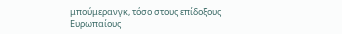μπούμερανγκ, τόσο στους επίδοξους Ευρωπαίους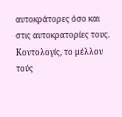αυτοκράτορες όσο και στις αυτοκρατορίες τους.
Κοντολογίς, το μέλλον τούς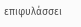επιφυλάσσει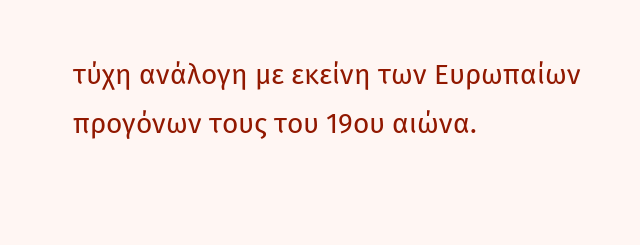τύχη ανάλογη με εκείνη των Ευρωπαίων προγόνων τους του 19ου αιώνα.